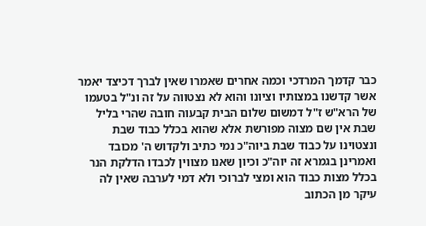כבר קדמך המרדכי וכמה אחרים שאמרו שאין לברך דכיצד יאמר אשר קדשנו במצותיו וציונו והוא לא נצטווה על זה ונ"ל בטעמו של הרא"ש ז"ל דמשום שלום הבית קבעוה חובה שהרי בליל שבת אין שם מצוה מפורשת אלא שהוא בכלל כבוד שבת ונצטוינו על כבוד שבת ביוה"כ נמי כתיב ולקדוש ה' מכובד ואמרינן בגמרא זה יוה"כ וכיון שאנו מצווין לכבדו הדלקת הנר בכלל מצות כבוד הוא ומצי לברוכי ולא דמי לערבה שאין לה עיקר מן הכתוב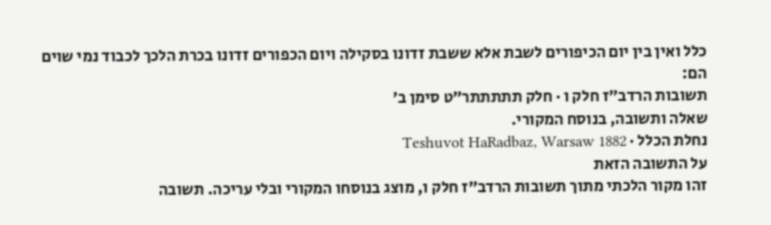כלל ואין בין יום הכיפורים לשבת אלא ששבת זדונו בסקילה ויום הכפורים זדונו בכרת הלכך לכבוד נמי שוים הם:
תשובות הרדב״ז חלק ו · חלק תתתתתר״ט סימן ב׳
שאלה ותשובה, בנוסח המקורי.
נחלת הכלל · Teshuvot HaRadbaz, Warsaw 1882
על התשובה הזאת
זהו מקור הלכתי מתוך תשובות הרדב״ז חלק ו, מוצג בנוסחו המקורי ובלי עריכה. תשובה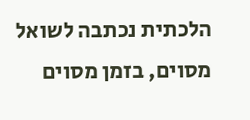הלכתית נכתבה לשואל מסוים, בזמן מסוים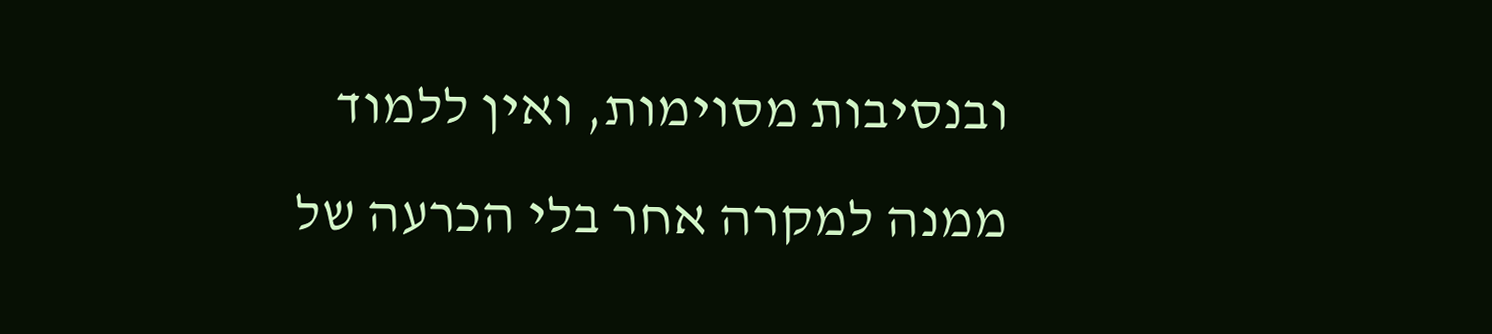ובנסיבות מסוימות, ואין ללמוד ממנה למקרה אחר בלי הכרעה של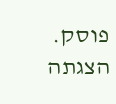פוסק. הצגתה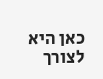כאן היא לצורך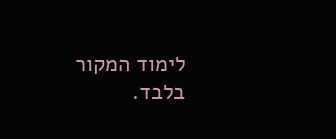לימוד המקור בלבד.